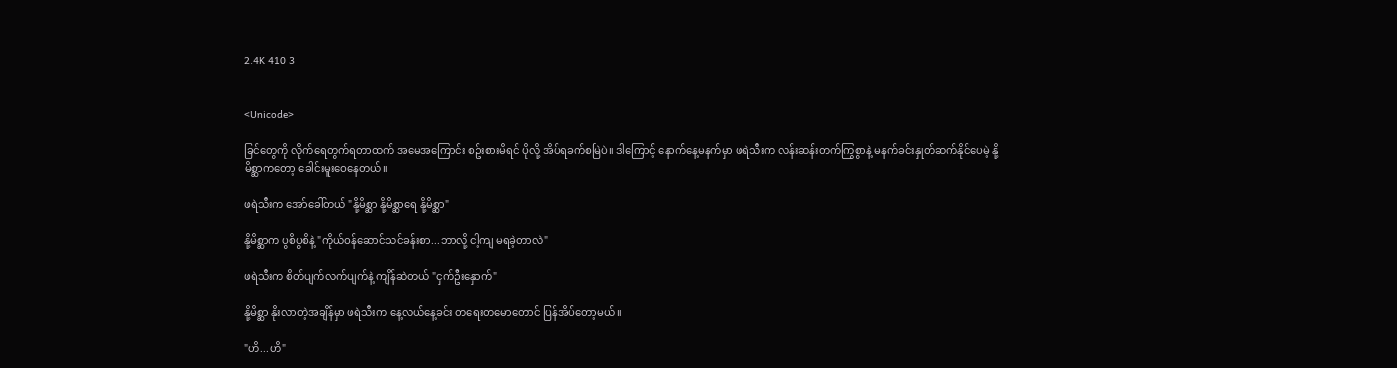2.4K 410 3


<Unicode>

ခြင်တွေကို လိုက်ရေတွက်ရတာထက် အမေအကြောင်း စဥ်းစားမိရင် ပိုလို့ အိပ်ရခက်စမြဲပဲ။ ဒါကြောင့် နောက်နေ့မနက်မှာ ဖရဲသီးက လန်းဆန်းတက်ကြွစွာနဲ့ မနက်ခင်းနှုတ်ဆက်နိုင်ပေမဲ့ နို့မိစ္ဆာကတော့ ခေါင်းမူးဝေနေတယ်။

ဖရဲသီးက အော်ခေါ်တယ် "နို့မိစ္ဆာ နို့မိစ္ဆာရေ နို့မိစ္ဆာ"

နို့မိစ္ဆာက ပွစိပွစိနဲ့ "ကိုယ်ဝန်ဆောင်သင်ခန်းစာ...ဘာလို့ ငါ့ကျ မရခဲ့တာလဲ"

ဖရဲသီးက စိတ်ပျက်လက်ပျက်နဲ့ ကျိန်ဆဲတယ် "ငှက်ဦးနှောက်"

နို့မိစ္ဆာ နိုးလာတဲ့အချိန်မှာ ဖရဲသီးက နေ့လယ်နေ့ခင်း တရေးတမောတောင် ပြန်အိပ်တော့မယ်။

"ဟိ...ဟိ"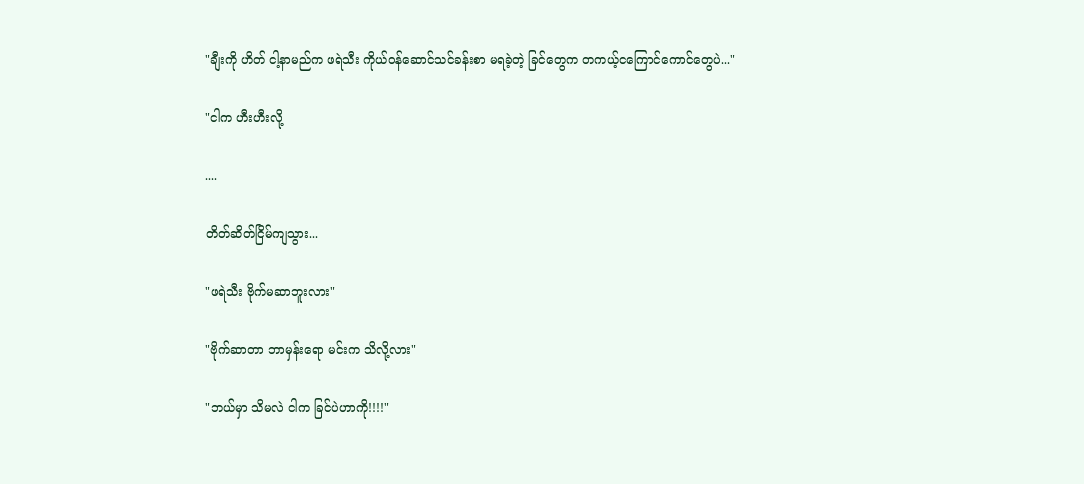"ချီးကို ဟိတ် ငါ့နာမည်က ဖရဲသီး ကိုယ်ဝန်ဆောင်သင်ခန်းစာ မရခဲ့တဲ့ ခြင်တွေက တကယ့်ငကြောင်ကောင်တွေပဲ..."

"ငါက ဟီးဟီးလို့

....

တိတ်ဆိတ်ငြိမ်ကျသွား...

"ဖရဲသီး ဗိုက်မဆာဘူးလား"

"ဗိုက်ဆာတာ ဘာမှန်းရော မင်းက သိလို့လား"

"ဘယ်မှာ သိမလဲ ငါက ခြင်ပဲဟာကို!!!!"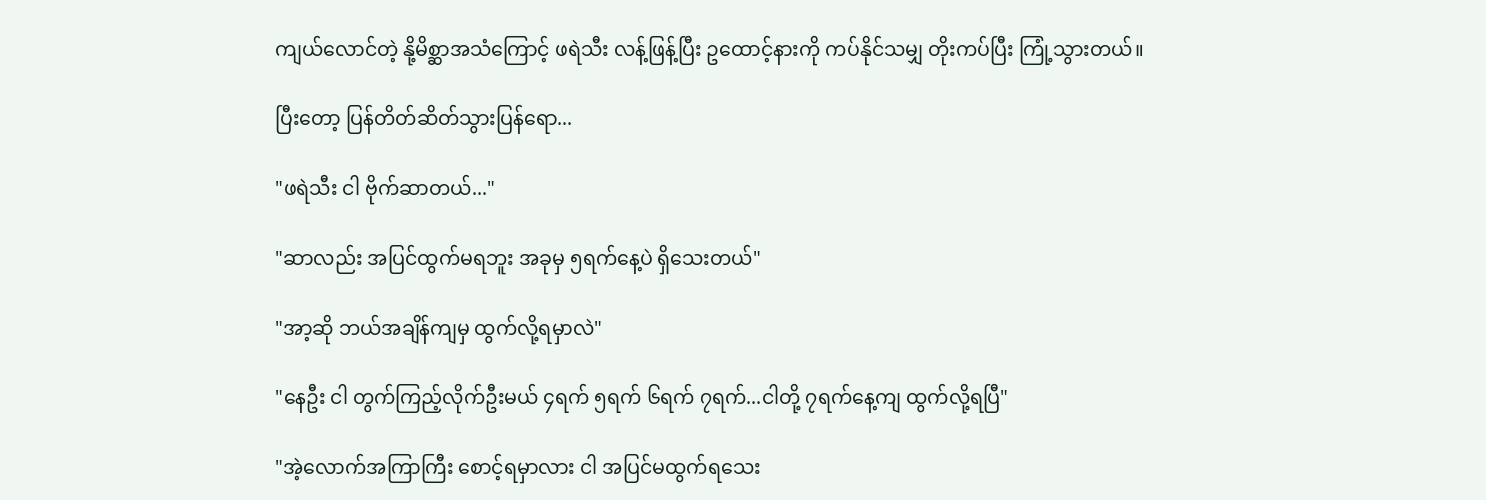ကျယ်လောင်တဲ့ နို့မိစ္ဆာအသံကြောင့် ဖရဲသီး လန့်ဖြန့်ပြီး ဥထောင့်နားကို ကပ်နိုင်သမျှ တိုးကပ်ပြီး ကြုံ့သွားတယ်။

ပြီးတော့ ပြန်တိတ်ဆိတ်သွားပြန်ရော...

"ဖရဲသီး ငါ ဗိုက်ဆာတယ်..."

"ဆာလည်း အပြင်ထွက်မရဘူး အခုမှ ၅ရက်နေ့ပဲ ရှိသေးတယ်"

"အာ့ဆို ဘယ်အချိန်ကျမှ ထွက်လို့ရမှာလဲ"

"နေဦး ငါ တွက်ကြည့်လိုက်ဦးမယ် ၄ရက် ၅ရက် ၆ရက် ၇ရက်...ငါတို့ ၇ရက်နေ့ကျ ထွက်လို့ရပြီ"

"အဲ့လောက်အကြာကြီး စောင့်ရမှာလား ငါ အပြင်မထွက်ရသေး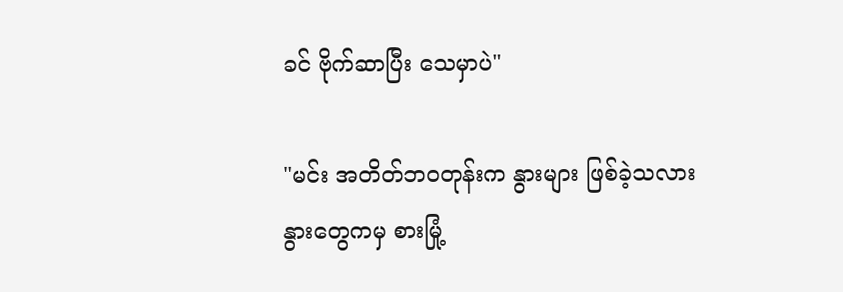ခင် ဗိုက်ဆာပြီး သေမှာပဲ"

"မင်း အတိတ်ဘဝတုန်းက နွားများ ဖြစ်ခဲ့သလား နွားတွေကမှ စားမြုံ့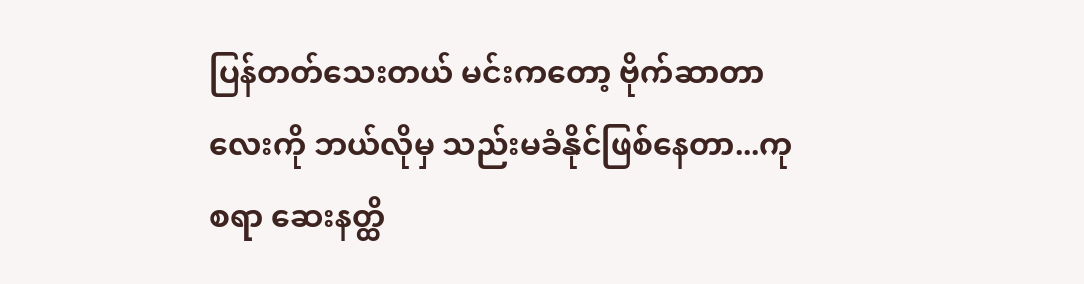ပြန်တတ်သေးတယ် မင်းကတော့ ဗိုက်ဆာတာလေးကို ဘယ်လိုမှ သည်းမခံနိုင်ဖြစ်နေတာ...ကုစရာ ဆေးနတ္ထိ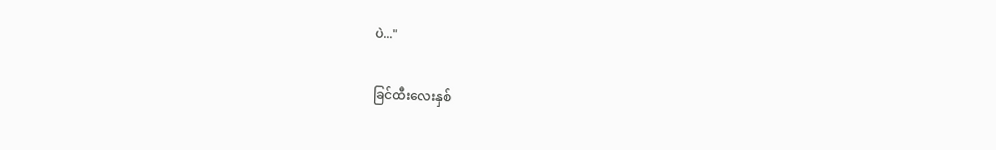ပဲ..."

ခြင်ထီးလေးနှစ်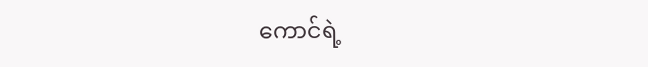ကောင်ရဲ့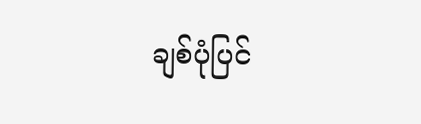ချစ်ပုံပြင်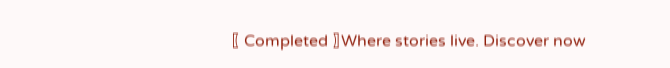〖 Completed 〗Where stories live. Discover now